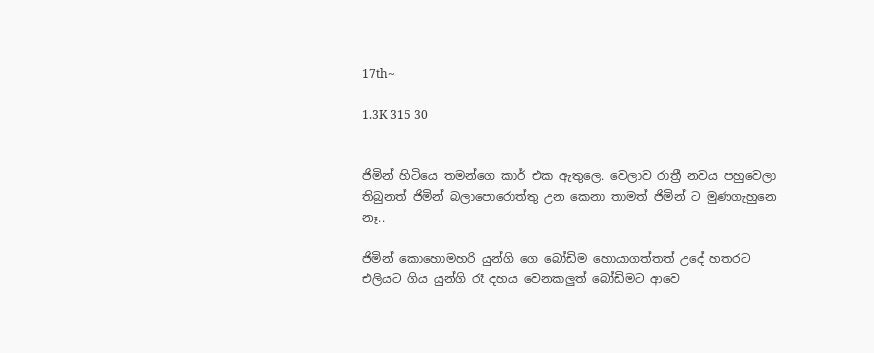17th~

1.3K 315 30


ජිමින් හිටියෙ තමන්ගෙ කාර් එක ඇතුලෙ. වෙලාව රාත්‍රී නවය පහුවෙලා තිබුනත් ජිමින් බලාපොරොත්තු උන කෙනා තාමත් ජිමින් ට මුණගැහුනෙ නෑ..

ජිමින් කොහොමහරි යුන්ගි ගෙ බෝඩිම හොයාගත්තත් උදේ හතරට එලියට ගිය යුන්ගි රෑ දහය වෙනකලුත් බෝඩිමට ආවෙ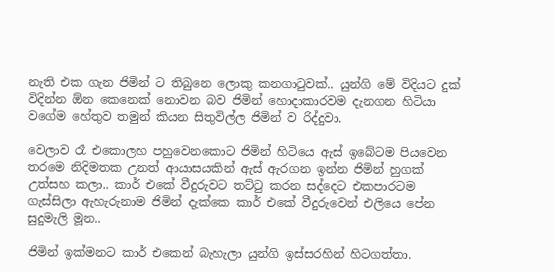නැති එක ගැන ජිමින් ට තිබුනෙ ලොකු කනගාටුවක්.. යුන්ගි මේ විදියට දුක් විදින්න ඕන කෙනෙක් නොවන බව ජිමින් හොදාකාරවම දැනගන හිටියා වගේම හේතුව තමුන් කියන සිතුවිල්ල ජිමින් ව රිද්දුවා.

වෙලාව රෑ එකොලහ පහුවෙනකොට ජිමින් හිටියෙ ඇස් ඉබේටම පියවෙන තරමෙ නිදිමතක උනත් ආයාසයකින් ඇස් ඇරගන ඉන්න ජිමින් හුගක් උත්සහ කලා.. කාර් එකේ වීදුරුවට තට්ටු කරන සද්දෙට එකපාරටම ගැස්සිලා ඇහැරුනාම ජිමින් දැක්කෙ කාර් එකේ වීදුරුවෙන් එලියෙ පේන සුදුමැලි මූන..

ජිමින් ඉක්මනට කාර් එකෙන් බැහැලා යුන්ගි ඉස්සරහින් හිටගත්තා.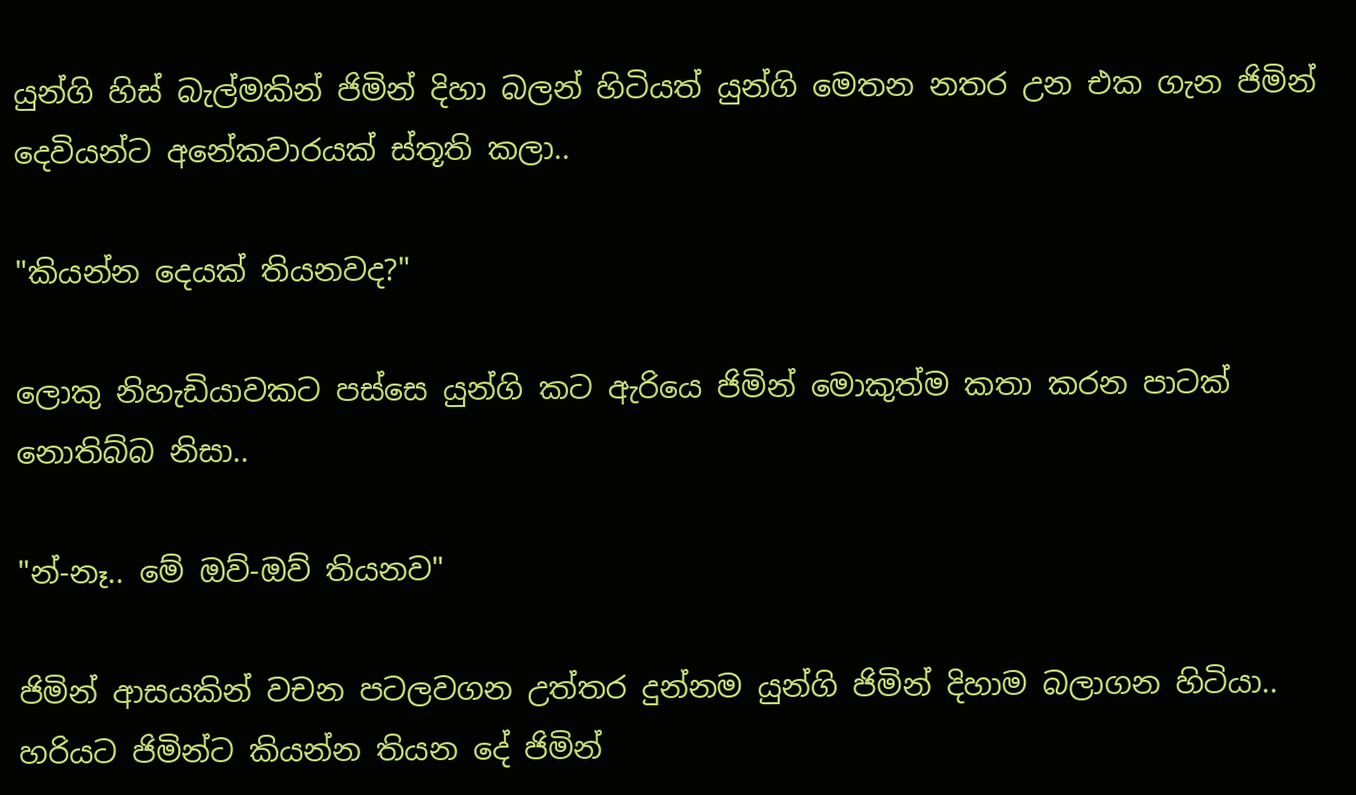යුන්ගි හිස් බැල්මකින් ජිමින් දිහා බලන් හිටියත් යුන්ගි මෙතන නතර උන එක ගැන ජිමින් දෙවියන්ට අනේකවාරයක් ස්තූති කලා..

"කියන්න දෙයක් තියනවද?"

ලොකු නිහැඩියාවකට පස්සෙ යුන්ගි කට ඇරියෙ ජිමින් මොකුත්ම කතා කරන පාටක් නොතිබ්බ නිසා..

"න්-නෑ.. මේ ඔව්-ඔව් තියනව"

ජිමින් ආසයකින් වචන පටලවගන උත්තර දුන්නම යුන්ගි ජිමින් දිහාම බලාගන හිටියා.. හරියට ජිමින්ට කියන්න තියන දේ ජිමින්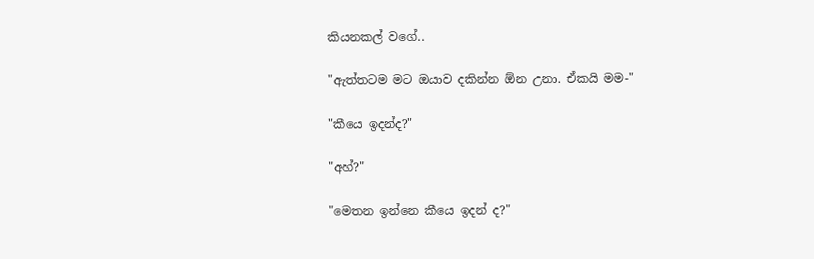කියනකල් වගේ..

"ඇත්තටම මට ඔයාව දකින්න ඕන උනා. ඒකයි මම-"

"කීයෙ ඉදන්ද?"

"අහ්?"

"මෙතන ඉන්නෙ කීයෙ ඉදන් ද?"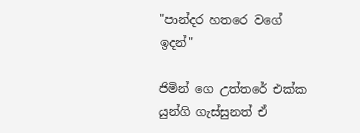"පාන්දර හතරෙ වගේ ඉදන්"

ජිමින් ගෙ උත්තරේ එක්ක යුන්ගි ගැස්සුනත් ඒ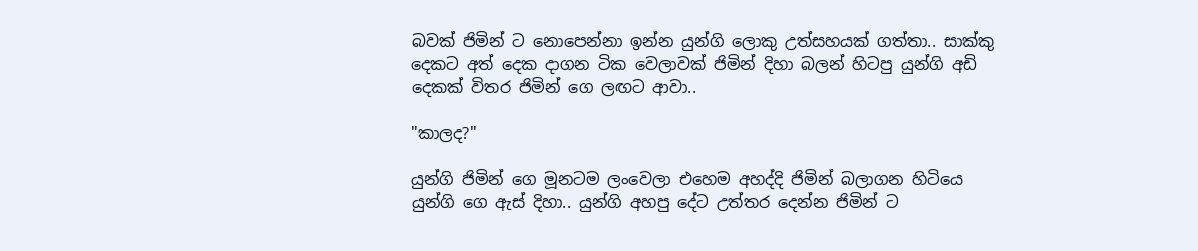බවක් ජිමින් ට නොපෙන්නා ඉන්න යුන්ගි ලොකු උත්සහයක් ගත්තා.. සාක්කු දෙකට අත් දෙක දාගන ටික වෙලාවක් ජිමින් දිහා බලන් හිටපු යුන්ගි අඩි දෙකක් විතර ජිමින් ගෙ ලඟට ආවා..

"කාලද?"

යුන්ගි ජිමින් ගෙ මූනටම ලංවෙලා එහෙම අහද්දි ජිමින් බලාගන හිටියෙ යුන්ගි ගෙ ඇස් දිහා.. යුන්ගි අහපු දේට උත්තර දෙන්න ජිමින් ට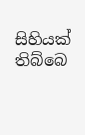සිහියක් තිබ්බෙ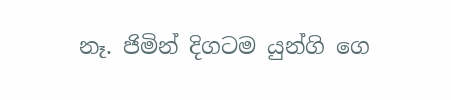නෑ. ජිමින් දිගටම යුන්ගි ගෙ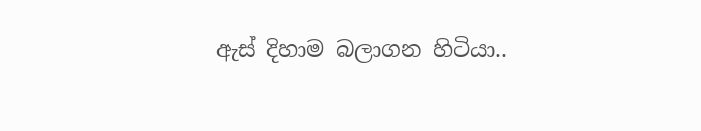ඇස් දිහාම බලාගන හිටියා..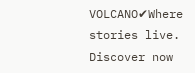VOLCANO✔Where stories live. Discover now